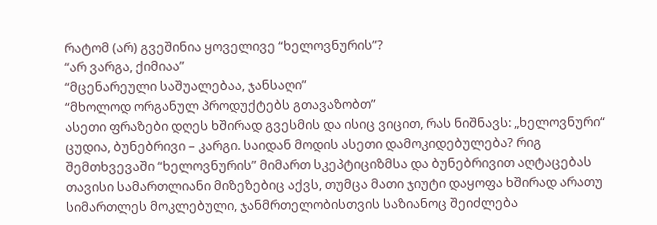რატომ (არ) გვეშინია ყოველივე “ხელოვნურის”?
“არ ვარგა, ქიმიაა”
“მცენარეული საშუალებაა, ჯანსაღი”
“მხოლოდ ორგანულ პროდუქტებს გთავაზობთ”
ასეთი ფრაზები დღეს ხშირად გვესმის და ისიც ვიცით, რას ნიშნავს: „ხელოვნური“ ცუდია, ბუნებრივი – კარგი. საიდან მოდის ასეთი დამოკიდებულება? რიგ შემთხვევაში “ხელოვნურის” მიმართ სკეპტიციზმსა და ბუნებრივით აღტაცებას თავისი სამართლიანი მიზეზებიც აქვს, თუმცა მათი ჯიუტი დაყოფა ხშირად არათუ სიმართლეს მოკლებული, ჯანმრთელობისთვის საზიანოც შეიძლება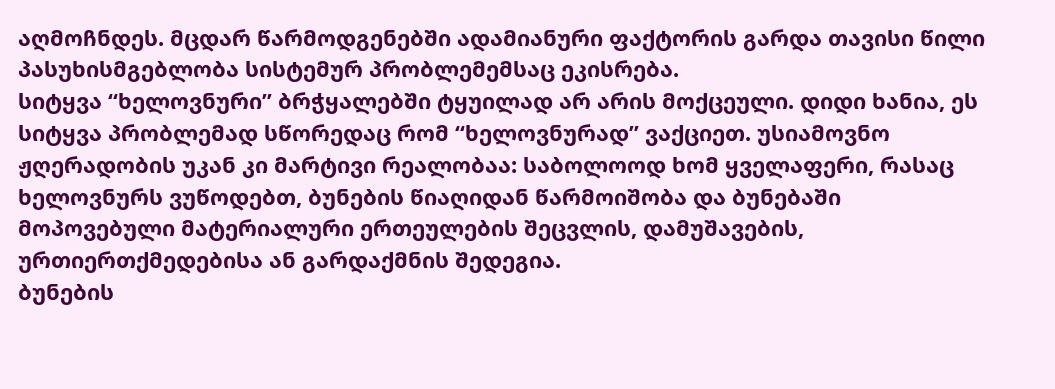აღმოჩნდეს. მცდარ წარმოდგენებში ადამიანური ფაქტორის გარდა თავისი წილი პასუხისმგებლობა სისტემურ პრობლემემსაც ეკისრება.
სიტყვა “ხელოვნური” ბრჭყალებში ტყუილად არ არის მოქცეული. დიდი ხანია, ეს სიტყვა პრობლემად სწორედაც რომ “ხელოვნურად” ვაქციეთ. უსიამოვნო ჟღერადობის უკან კი მარტივი რეალობაა: საბოლოოდ ხომ ყველაფერი, რასაც ხელოვნურს ვუწოდებთ, ბუნების წიაღიდან წარმოიშობა და ბუნებაში მოპოვებული მატერიალური ერთეულების შეცვლის, დამუშავების, ურთიერთქმედებისა ან გარდაქმნის შედეგია.
ბუნების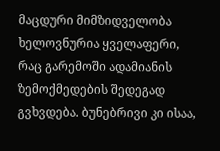მაცდური მიმზიდველობა
ხელოვნურია ყველაფერი, რაც გარემოში ადამიანის ზემოქმედების შედეგად გვხვდება. ბუნებრივი კი ისაა,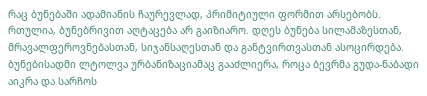რაც ბუნებაში ადამიანის ჩაურევლად, პრიმიტიული ფორმით არსებობს.
რთულია, ბუნებრივით აღტაცება არ გაიზიარო. დღეს ბუნება სილამაზესთან, მრავალფეროვნებასთან, სიჯანსაღესთან და განტვირთვასთან ასოცირდება. ბუნებისადმი ლტოლვა ურბანიზაციამაც გააძლიერა, როცა ბევრმა გუდა-ნაბადი აიკრა და სარჩოს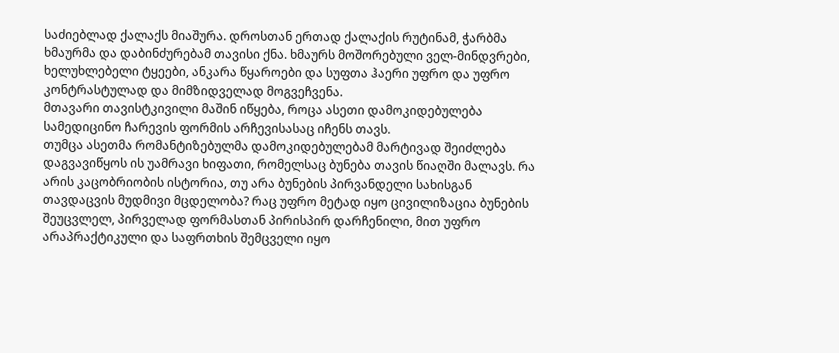საძიებლად ქალაქს მიაშურა. დროსთან ერთად ქალაქის რუტინამ, ჭარბმა ხმაურმა და დაბინძურებამ თავისი ქნა. ხმაურს მოშორებული ველ-მინდვრები, ხელუხლებელი ტყეები, ანკარა წყაროები და სუფთა ჰაერი უფრო და უფრო კონტრასტულად და მიმზიდველად მოგვეჩვენა.
მთავარი თავისტკივილი მაშინ იწყება, როცა ასეთი დამოკიდებულება სამედიცინო ჩარევის ფორმის არჩევისასაც იჩენს თავს.
თუმცა ასეთმა რომანტიზებულმა დამოკიდებულებამ მარტივად შეიძლება დაგვავიწყოს ის უამრავი ხიფათი, რომელსაც ბუნება თავის წიაღში მალავს. რა არის კაცობრიობის ისტორია, თუ არა ბუნების პირვანდელი სახისგან თავდაცვის მუდმივი მცდელობა? რაც უფრო მეტად იყო ცივილიზაცია ბუნების შეუცვლელ, პირველად ფორმასთან პირისპირ დარჩენილი, მით უფრო არაპრაქტიკული და საფრთხის შემცველი იყო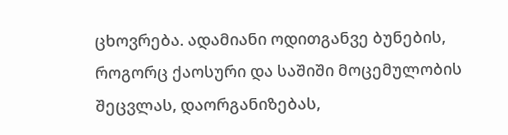ცხოვრება. ადამიანი ოდითგანვე ბუნების, როგორც ქაოსური და საშიში მოცემულობის შეცვლას, დაორგანიზებას,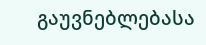გაუვნებლებასა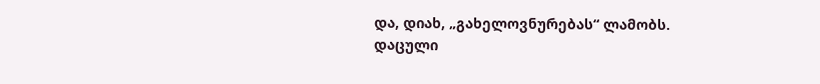და, დიახ, „გახელოვნურებას“ ლამობს.
დაცული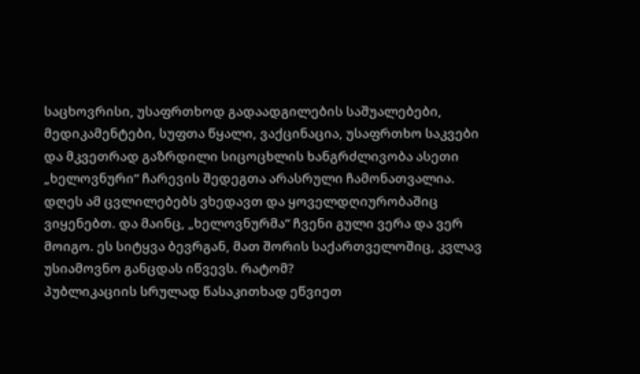საცხოვრისი, უსაფრთხოდ გადაადგილების საშუალებები, მედიკამენტები, სუფთა წყალი, ვაქცინაცია, უსაფრთხო საკვები და მკვეთრად გაზრდილი სიცოცხლის ხანგრძლივობა ასეთი „ხელოვნური“ ჩარევის შედეგთა არასრული ჩამონათვალია. დღეს ამ ცვლილებებს ვხედავთ და ყოველდღიურობაშიც ვიყენებთ. და მაინც, „ხელოვნურმა“ ჩვენი გული ვერა და ვერ მოიგო. ეს სიტყვა ბევრგან, მათ შორის საქართველოშიც, კვლავ უსიამოვნო განცდას იწვევს. რატომ?
პუბლიკაციის სრულად წასაკითხად ეწვიეთ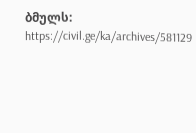ბმულს: https://civil.ge/ka/archives/581129